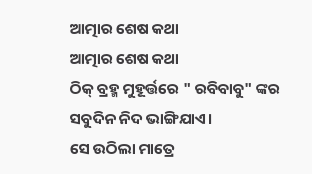ଆତ୍ମାର ଶେଷ କଥା
ଆତ୍ମାର ଶେଷ କଥା
ଠିକ୍ ବ୍ରହ୍ମ ମୁହୂର୍ତ୍ତରେ " ରବିବାବୁ" ଙ୍କର ସବୁଦିନ ନିଦ ଭାଙ୍ଗିଯାଏ।
ସେ ଉଠିଲା ମାତ୍ରେ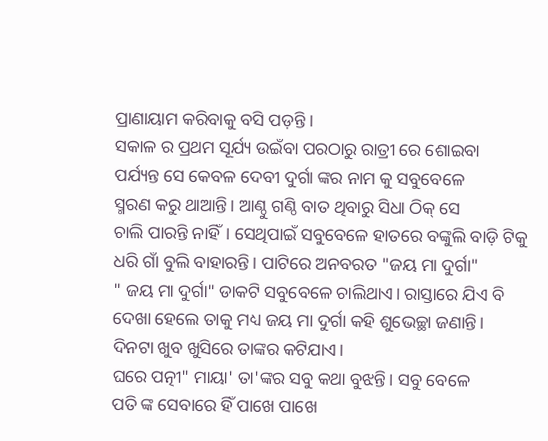ପ୍ରାଣାୟାମ କରିବାକୁ ବସି ପଡ଼ନ୍ତି ।
ସକାଳ ର ପ୍ରଥମ ସୂର୍ଯ୍ୟ ଉଇଁବା ପରଠାରୁ ରାତ୍ରୀ ରେ ଶୋଇବା
ପର୍ଯ୍ୟନ୍ତ ସେ କେବଳ ଦେବୀ ଦୁର୍ଗା ଙ୍କର ନାମ କୁ ସବୁବେଳେ
ସ୍ମରଣ କରୁ ଥାଆନ୍ତି। ଆଣ୍ଠୁ ଗଣ୍ଠି ବାତ ଥିବାରୁ ସିଧା ଠିକ୍ ସେ
ଚାଲି ପାରନ୍ତି ନାହିଁ। ସେଥିପାଇଁ ସବୁବେଳେ ହାତରେ ବଙ୍କୁଲି ବାଡ଼ି ଟିକୁ
ଧରି ଗାଁ ବୁଲି ବାହାରନ୍ତି। ପାଟିରେ ଅନବରତ "ଜୟ ମା ଦୁର୍ଗା"
" ଜୟ ମା ଦୁର୍ଗା" ଡାକଟି ସବୁବେଳେ ଚାଲିଥାଏ। ରାସ୍ତାରେ ଯିଏ ବି
ଦେଖା ହେଲେ ତାକୁ ମଧ୍ୟ ଜୟ ମା ଦୁର୍ଗା କହି ଶୁଭେଚ୍ଛା ଜଣାନ୍ତି।
ଦିନଟା ଖୁବ ଖୁସିରେ ତାଙ୍କର କଟିଯାଏ।
ଘରେ ପତ୍ନୀ" ମାୟା' ତା'ଙ୍କର ସବୁ କଥା ବୁଝନ୍ତି। ସବୁ ବେଳେ
ପତି ଙ୍କ ସେବାରେ ହିଁ ପାଖେ ପାଖେ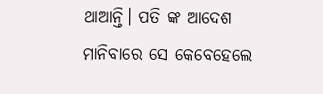ଥାଆନ୍ତି। ପତି ଙ୍କ ଆଦେଶ
ମାନିବାରେ ସେ କେବେହେଲେ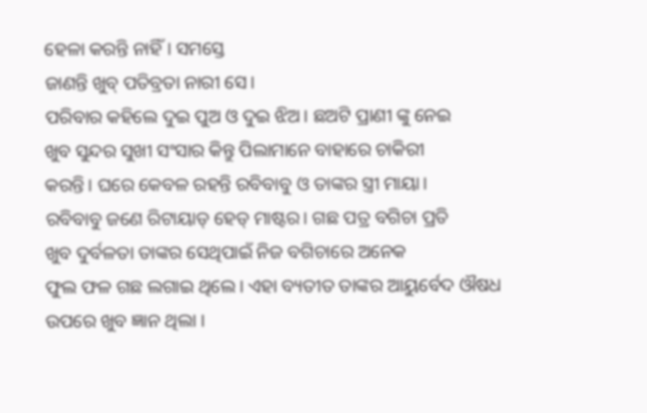ହେଳା କରନ୍ତି ନାହିଁ। ସମସ୍ତେ
ଜାଣନ୍ତି ଖୁବ୍ ପତିବ୍ରତା ନାରୀ ସେ।
ପରିବାର କହିଲେ ଦୁଇ ପୁଅ ଓ ଦୁଇ ଝିଅ। ଛଅଟି ପ୍ରାଣୀ ଙ୍କୁ ନେଇ
ଖୁବ ସୁନ୍ଦର ସୁଖୀ ସଂସାର କିନ୍ତୁ ପିଲାମାନେ ବାହାରେ ଚାକିରୀ
କରନ୍ତି। ଘରେ କେବଳ ରହନ୍ତି ରବିବାବୁ ଓ ତାଙ୍କର ସ୍ତ୍ରୀ ମାୟା।
ରବିବାବୁ ଜଣେ ରିଟାୟାଡ୍ ହେଡ୍ ମାଷ୍ଟର। ଗଛ ପତ୍ର ବଗିଚା ପ୍ରତି
ଖୁବ ଦୁର୍ବଳତା ତାଙ୍କର ସେଥିପାଇଁ ନିଜ ବଗିଚାରେ ଅନେକ
ଫୁଲ ଫଳ ଗଛ ଲଗାଇ ଥିଲେ। ଏହା ବ୍ୟତୀତ ତାଙ୍କର ଆୟୁର୍ବେଦ ଔଷଧ ଉପରେ ଖୁବ ଜ୍ଞାନ ଥିଲା ।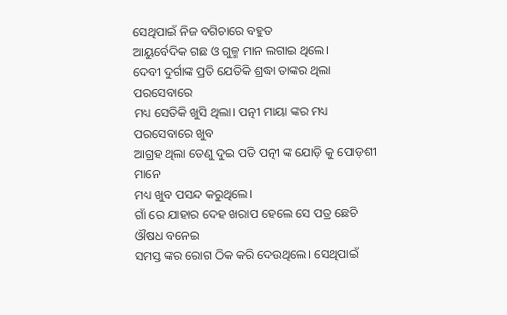ସେଥିପାଇଁ ନିଜ ବଗିଚାରେ ବହୁତ
ଆୟୁର୍ବେଦିକ ଗଛ ଓ ଗୁଳ୍ମ ମାନ ଲଗାଇ ଥିଲେ।
ଦେବୀ ଦୁର୍ଗାଙ୍କ ପ୍ରତି ଯେତିକି ଶ୍ରଦ୍ଧା ତାଙ୍କର ଥିଲା ପରସେବାରେ
ମଧ୍ୟ ସେତିକି ଖୁସି ଥିଲା। ପତ୍ନୀ ମାୟା ଙ୍କର ମଧ୍ୟ ପରସେବାରେ ଖୁବ
ଆଗ୍ରହ ଥିଲା ତେଣୁ ଦୁଇ ପତି ପତ୍ନୀ ଙ୍କ ଯୋଡ଼ି କୁ ପୋଡ଼ଶୀ ମାନେ
ମଧ୍ୟ ଖୁବ ପସନ୍ଦ କରୁଥିଲେ।
ଗାଁ ରେ ଯାହାର ଦେହ ଖରାପ ହେଲେ ସେ ପତ୍ର ଛେଚି ଔଷଧ ବନେଇ
ସମସ୍ତ ଙ୍କର ରୋଗ ଠିକ କରି ଦେଉଥିଲେ। ସେଥିପାଇଁ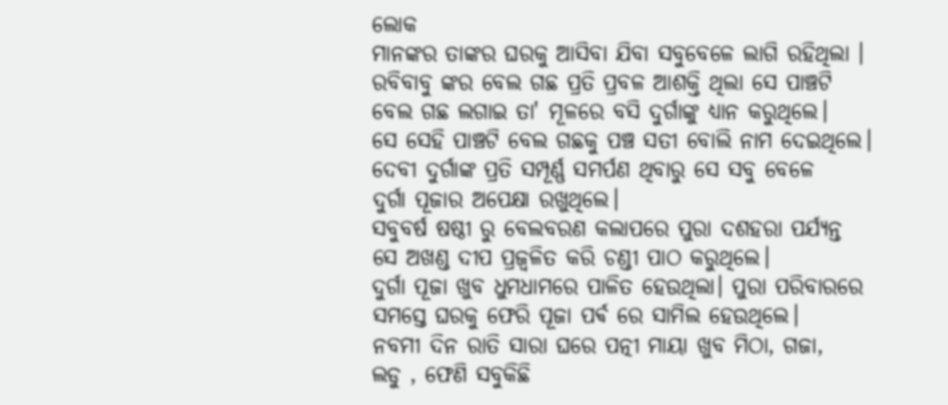ଲୋକ
ମାନଙ୍କର ତାଙ୍କର ଘରକୁ ଆସିବା ଯିବା ସବୁବେଳେ ଲାଗି ରହିଥିଲା ।
ରବିବାବୁ ଙ୍କର ବେଲ ଗଛ ପ୍ରତି ପ୍ରବଳ ଆଶକ୍ତି ଥିଲା ସେ ପାଞ୍ଚଟି
ବେଲ ଗଛ ଲଗାଇ ତା' ମୂଳରେ ବସି ଦୁର୍ଗାଙ୍କୁ ଧ୍ୟାନ କରୁଥିଲେ।
ସେ ସେହି ପାଞ୍ଚଟି ବେଲ ଗଛକୁ ପଞ୍ଚ ସତୀ ବୋଲି ନାମ ଦେଇଥିଲେ।
ଦେବୀ ଦୁର୍ଗାଙ୍କ ପ୍ରତି ସମ୍ପୂର୍ଣ୍ଣ ସମର୍ପଣ ଥିବାରୁ ସେ ସବୁ ବେଳେ
ଦୁର୍ଗା ପୂଜାର ଅପେକ୍ଷା ରଖୁଥିଲେ।
ସବୁବର୍ଷ ଷଷ୍ଠୀ ରୁ ବେଲବରଣ କଲାପରେ ପୁରା ଦଶହରା ପର୍ଯ୍ୟନ୍ତ
ସେ ଅଖଣ୍ଡ ଦୀପ ପ୍ରଜ୍ବଳିତ କରି ଚଣ୍ଡୀ ପାଠ କରୁଥିଲେ।
ଦୁର୍ଗା ପୂଜା ଖୁବ ଧୁମଧାମରେ ପାଳିତ ହେଉଥିଲା। ପୁରା ପରିବାରରେ
ସମସ୍ତେ ଘରକୁ ଫେରି ପୂଜା ପର୍ଵ ରେ ସାମିଲ ହେଉଥିଲେ।
ନବମୀ ଦିନ ରାତି ସାରା ଘରେ ପତ୍ନୀ ମାୟା ଖୁବ ମିଠା, ଗଜା,
ଲଡୁ , ଫେଣି ସବୁକିଛି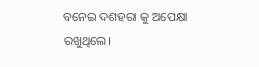ବନେଇ ଦଶହରା କୁ ଅପେକ୍ଷା ରଖୁଥିଲେ।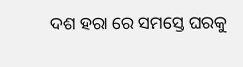ଦଶ ହରା ରେ ସମସ୍ତେ ଘରକୁ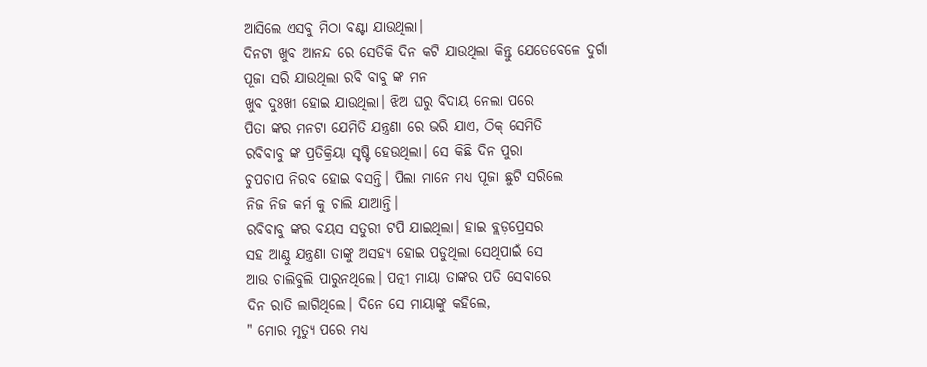ଆସିଲେ ଏସବୁ ମିଠା ବଣ୍ଟା ଯାଉଥିଲା।
ଦିନଟା ଖୁବ ଆନନ୍ଦ ରେ ସେତିକି ଦିନ କଟି ଯାଉଥିଲା କିନ୍ତୁ ଯେତେବେଳେ ଦୁର୍ଗା ପୂଜା ସରି ଯାଉଥିଲା ରବି ବାବୁ ଙ୍କ ମନ
ଖୁବ ଦୁଃଖୀ ହୋଇ ଯାଉଥିଲା। ଝିଅ ଘରୁ ବିଦାୟ ନେଲା ପରେ
ପିତା ଙ୍କର ମନଟା ଯେମିତି ଯନ୍ତ୍ରଣା ରେ ଭରି ଯାଏ, ଠିକ୍ ସେମିତି
ରବିବାବୁ ଙ୍କ ପ୍ରତିକ୍ରିୟା ସୃଷ୍ଟି ହେଉଥିଲା। ସେ କିଛି ଦିନ ପୁରା
ଚୁପଚାପ ନିରବ ହୋଇ ବସନ୍ତି। ପିଲା ମାନେ ମଧ୍ୟ ପୂଜା ଛୁଟି ସରିଲେ
ନିଜ ନିଜ କର୍ମ କୁ ଚାଲି ଯାଆନ୍ତି।
ରବିବାବୁ ଙ୍କର ବୟସ ସତୁରୀ ଟପି ଯାଇଥିଲା। ହାଇ ବ୍ଲଡ଼ପ୍ରେସର
ସହ ଆଣ୍ଠୁ ଯନ୍ତ୍ରଣା ତାଙ୍କୁ ଅସହ୍ୟ ହୋଇ ପଡୁଥିଲା ସେଥିପାଇଁ ସେ
ଆଉ ଚାଲିବୁଲି ପାରୁନଥିଲେ। ପତ୍ନୀ ମାୟା ତାଙ୍କର ପତି ସେବାରେ
ଦିନ ରାତି ଲାଗିଥିଲେ। ଦିନେ ସେ ମାୟାଙ୍କୁ କହିଲେ,
" ମୋର ମୃତ୍ୟୁ ପରେ ମଧ୍ୟ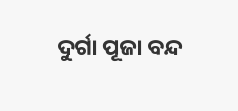ଦୁର୍ଗା ପୂଜା ବନ୍ଦ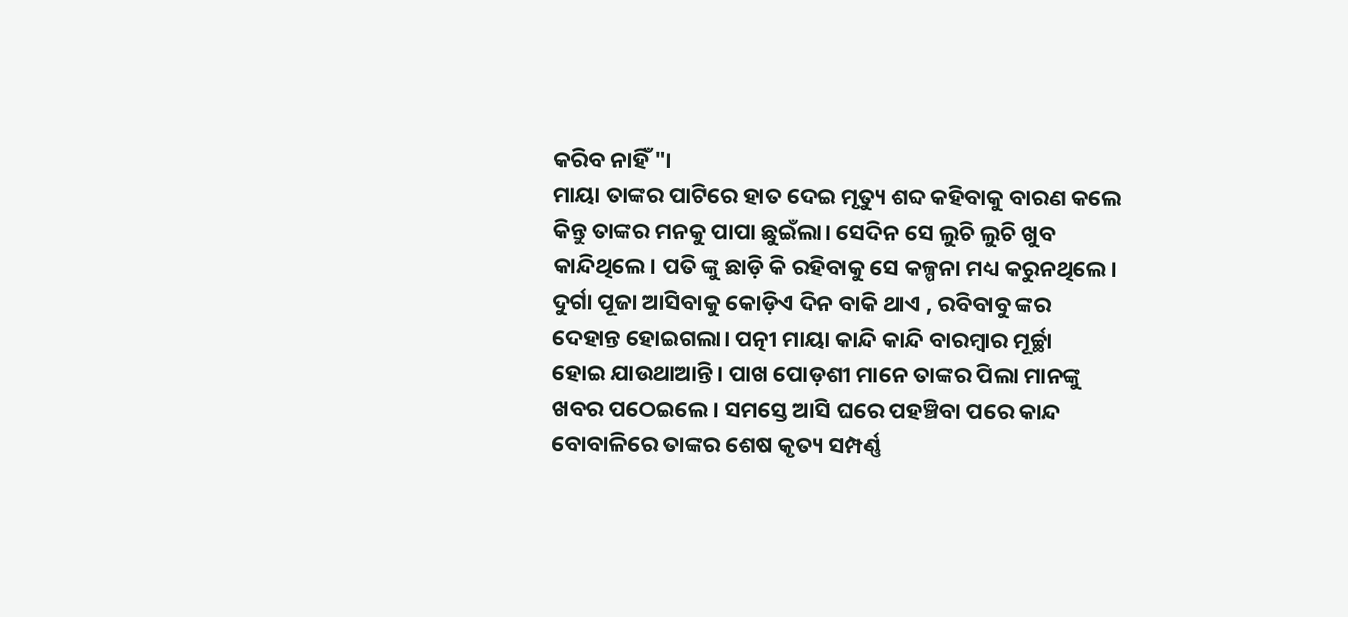କରିବ ନାହିଁ "।
ମାୟା ତାଙ୍କର ପାଟିରେ ହାତ ଦେଇ ମୃତ୍ୟୁ ଶବ୍ଦ କହିବାକୁ ବାରଣ କଲେ
କିନ୍ତୁ ତାଙ୍କର ମନକୁ ପାପା ଛୁଇଁଲା। ସେଦିନ ସେ ଲୁଚି ଲୁଚି ଖୁବ
କାନ୍ଦିଥିଲେ। ପତି ଙ୍କୁ ଛାଡ଼ି କି ରହିବାକୁ ସେ କଳ୍ପନା ମଧ୍ୟ କରୁନଥିଲେ।
ଦୁର୍ଗା ପୂଜା ଆସିବାକୁ କୋଡ଼ିଏ ଦିନ ବାକି ଥାଏ , ରବିବାବୁ ଙ୍କର
ଦେହାନ୍ତ ହୋଇଗଲା। ପତ୍ନୀ ମାୟା କାନ୍ଦି କାନ୍ଦି ବାରମ୍ବାର ମୂର୍ଚ୍ଛା
ହୋଇ ଯାଉଥାଆନ୍ତି। ପାଖ ପୋଡ଼ଶୀ ମାନେ ତାଙ୍କର ପିଲା ମାନଙ୍କୁ
ଖବର ପଠେଇଲେ। ସମସ୍ତେ ଆସି ଘରେ ପହଞ୍ଚିବା ପରେ କାନ୍ଦ
ବୋବାଳିରେ ତାଙ୍କର ଶେଷ କୃତ୍ୟ ସମ୍ପର୍ଣ୍ଣ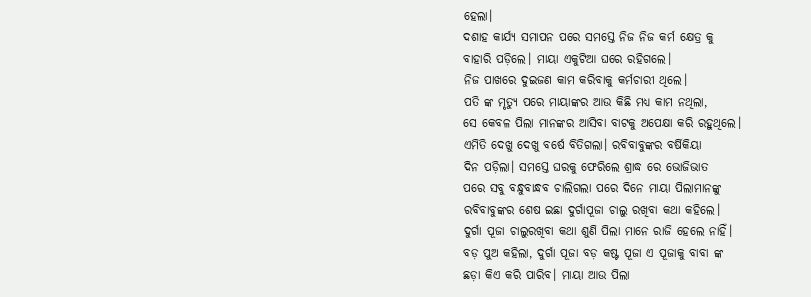ହେଲା।
ଦଶାହ କାର୍ଯ୍ୟ ସମାପନ ପରେ ସମସ୍ତେ ନିଜ ନିଜ କର୍ମ କ୍ଷେତ୍ର କୁ
ବାହାରି ପଡ଼ିଲେ। ମାୟା ଏକୁଟିଆ ଘରେ ରହିଗଲେ।
ନିଜ ପାଖରେ ଦୁଇଜଣ କାମ କରିବାକୁ କର୍ମଚାରୀ ଥିଲେ।
ପତି ଙ୍କ ମୃତ୍ୟୁ ପରେ ମାୟାଙ୍କର ଆଉ କିଛି ମଧ୍ୟ କାମ ନଥିଲା,
ସେ କେବଳ ପିଲା ମାନଙ୍କର ଆସିବା ବାଟକୁ ଅପେକ୍ଷା କରି ରହୁଥିଲେ।
ଏମିତି ଦେଖୁ ଦେଖୁ ବର୍ଷେ ବିତିଗଲା। ରବିବାବୁଙ୍କର ବର୍ଷିକିୟା
ଦିନ ପଡ଼ିଲା। ସମସ୍ତେ ଘରକୁ ଫେରିଲେ ଶ୍ରାଦ୍ଧ ରେ ଭୋଜିଭାତ
ପରେ ସବୁ ବନ୍ଧୁବାନ୍ଧବ ଚାଲିଗଲା ପରେ ଦିନେ ମାୟା ପିଲାମାନଙ୍କୁ
ରବିବାବୁଙ୍କର ଶେଷ ଇଛା ଦୁର୍ଗାପୂଜା ଚାଲୁ ରଖିବା କଥା କହିଲେ।
ଦୁର୍ଗା ପୂଜା ଚାଲୁରଖିବା କଥା ଶୁଣି ପିଲା ମାନେ ରାଜି ହେଲେ ନାହିଁ।
ବଡ଼ ପୁଅ କହିଲା, ଦୁର୍ଗା ପୂଜା ବଡ଼ କଷ୍ଟ ପୂଜା ଏ ପୂଜାକୁ ବାବା ଙ୍କ
ଛଡ଼ା କିଏ କରି ପାରିବ। ମାୟା ଆଉ ପିଲା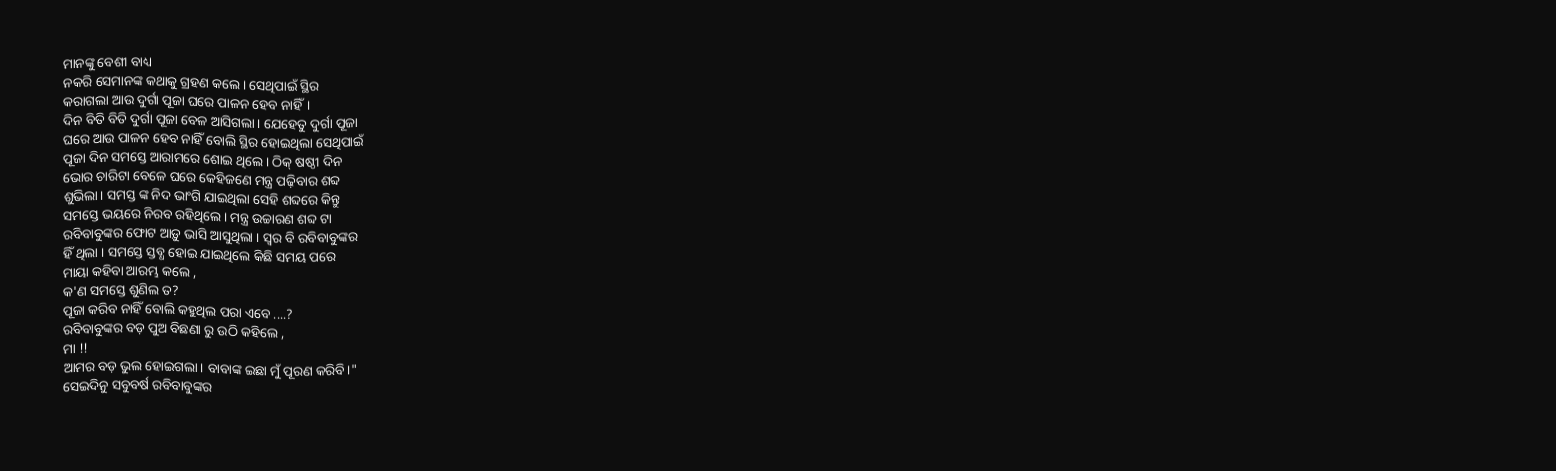ମାନଙ୍କୁ ବେଶୀ ବାଧ୍ୟ
ନକରି ସେମାନଙ୍କ କଥାକୁ ଗ୍ରହଣ କଲେ। ସେଥିପାଇଁ ସ୍ଥିର
କରାଗଲା ଆଉ ଦୁର୍ଗା ପୂଜା ଘରେ ପାଳନ ହେବ ନାହିଁ।
ଦିନ ବିତି ବିତି ଦୁର୍ଗା ପୂଜା ବେଳ ଆସିଗଲା। ଯେହେତୁ ଦୁର୍ଗା ପୂଜା
ଘରେ ଆଉ ପାଳନ ହେବ ନାହିଁ ବୋଲି ସ୍ଥିର ହୋଇଥିଲା ସେଥିପାଇଁ
ପୂଜା ଦିନ ସମସ୍ତେ ଆରାମରେ ଶୋଇ ଥିଲେ। ଠିକ୍ ଷଷ୍ଠୀ ଦିନ
ଭୋର ଚାରିଟା ବେଳେ ଘରେ କେହିଜଣେ ମନ୍ତ୍ର ପଢ଼ିବାର ଶବ୍ଦ
ଶୁଭିଲା। ସମସ୍ତ ଙ୍କ ନିଦ ଭାଂଗି ଯାଇଥିଲା ସେହି ଶବ୍ଦରେ କିନ୍ତୁ
ସମସ୍ତେ ଭୟରେ ନିରବ ରହିଥିଲେ। ମନ୍ତ୍ର ଉଚ୍ଚାରଣ ଶବ୍ଦ ଟା
ରବିବାବୁଙ୍କର ଫୋଟ ଆଡ଼ୁ ଭାସି ଆସୁଥିଲା । ସ୍ୱର ବି ରବିବାବୁଙ୍କର
ହିଁ ଥିଲା । ସମସ୍ତେ ସ୍ତବ୍ଧ ହୋଇ ଯାଇଥିଲେ କିଛି ସମୟ ପରେ
ମାୟା କହିବା ଆରମ୍ଭ କଲେ ,
କ'ଣ ସମସ୍ତେ ଶୁଣିଲ ତ?
ପୂଜା କରିବ ନାହିଁ ବୋଲି କହୁଥିଲ ପରା ଏବେ ....?
ରବିବାବୁଙ୍କର ବଡ଼ ପୁଅ ବିଛଣା ରୁ ଉଠି କହିଲେ ,
ମା !!
ଆମର ବଡ଼ ଭୁଲ ହୋଇଗଲା। ବାବାଙ୍କ ଇଛା ମୁଁ ପୂରଣ କରିବି।"
ସେଇଦିନୁ ସବୁବର୍ଷ ରବିବାବୁଙ୍କର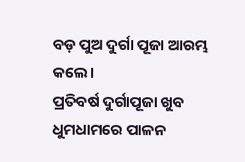ବଡ଼ ପୁଅ ଦୁର୍ଗା ପୂଜା ଆରମ୍ଭ କଲେ।
ପ୍ରତିବର୍ଷ ଦୁର୍ଗାପୂଜା ଖୁବ ଧୁମଧାମରେ ପାଳନ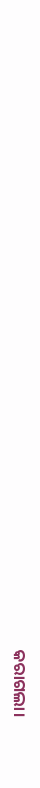କରାଗଲା।